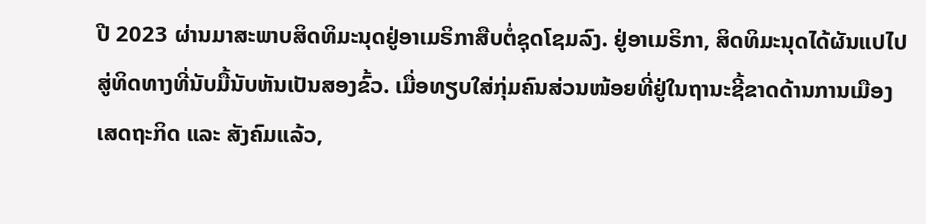ປີ 2023 ຜ່ານມາສະພາບສິດທິມະນຸດຢູ່ອາເມຣິກາສືບຕໍ່ຊຸດໂຊມລົງ. ຢູ່ອາເມຣິກາ, ສິດທິມະນຸດໄດ້ຜັນແປໄປສູ່ທິດທາງທີ່ນັບມື້ນັບຫັນເປັນສອງຂົ້ວ. ເມື່ອທຽບໃສ່ກຸ່ມຄົນສ່ວນໜ້ອຍທີ່ຢູ່ໃນຖານະຊີ້ຂາດດ້ານການເມືອງ ເສດຖະກິດ ແລະ ສັງຄົມແລ້ວ,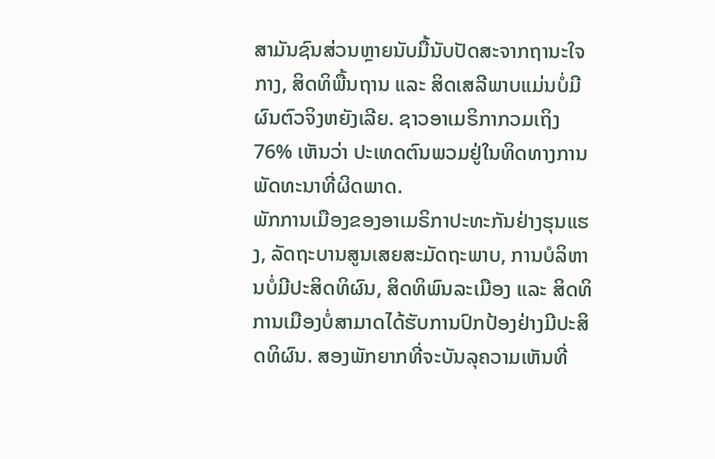ສາມັນຊົນສ່ວນຫຼາຍນັບມື້ນັບປັດສະຈາກຖານະໃຈກາງ, ສິດທິພື້ນຖານ ແລະ ສິດເສລີພາບແມ່ນບໍ່ມີຜົນຕົວຈິງຫຍັງເລີຍ. ຊາວອາເມຣິກາກວມເຖິງ 76% ເຫັນວ່າ ປະເທດຕົນພວມຢູ່ໃນທິດທາງການພັດທະນາທີ່ຜິດພາດ.
ພັກການເມືອງຂອງອາເມຣິກາປະທະກັນຢ່າງຮຸນແຮງ, ລັດຖະບານສູນເສຍສະມັດຖະພາບ, ການບໍລິຫານບໍ່ມີປະສິດທິຜົນ, ສິດທິພົນລະເມືອງ ແລະ ສິດທິການເມືອງບໍ່ສາມາດໄດ້ຮັບການປົກປ້ອງຢ່າງມີປະສິດທິຜົນ. ສອງພັກຍາກທີ່ຈະບັນລຸຄວາມເຫັນທີ່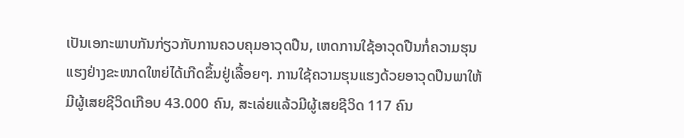ເປັນເອກະພາບກັນກ່ຽວກັບການຄວບຄຸມອາວຸດປືນ, ເຫດການໃຊ້ອາວຸດປືນກໍ່ຄວາມຮຸນແຮງຢ່າງຂະໜາດໃຫຍ່ໄດ້ເກີດຂຶ້ນຢູ່ເລື້ອຍໆ. ການໃຊ້ຄວາມຮຸນແຮງດ້ວຍອາວຸດປືນພາໃຫ້ມີຜູ້ເສຍຊີວິດເກືອບ 43.000 ຄົນ, ສະເລ່ຍແລ້ວມີຜູ້ເສຍຊີວິດ 117 ຄົນ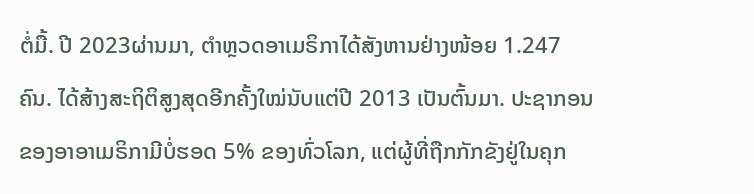ຕໍ່ມື້. ປີ 2023ຜ່ານມາ, ຕຳຫຼວດອາເມຣິກາໄດ້ສັງຫານຢ່າງໜ້ອຍ 1.247 ຄົນ. ໄດ້ສ້າງສະຖິຕິສູງສຸດອີກຄັ້ງໃໝ່ນັບແຕ່ປີ 2013 ເປັນຕົ້ນມາ. ປະຊາກອນຂອງອາອາເມຣິກາມີບໍ່ຮອດ 5% ຂອງທົ່ວໂລກ, ແຕ່ຜູ້ທີ່ຖືກກັກຂັງຢູ່ໃນຄຸກ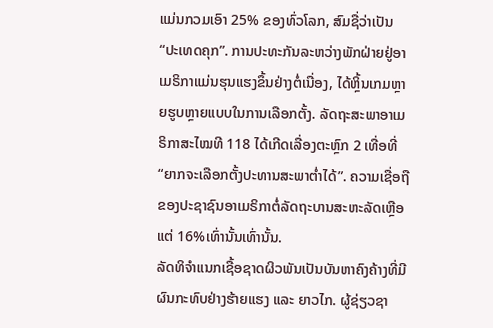ແມ່ນກວມເອົາ 25% ຂອງທົ່ວໂລກ, ສົມຊື່ວ່າເປັນ “ປະເທດຄຸກ”. ການປະທະກັນລະຫວ່າງພັກຝ່າຍຢູ່ອາເມຣິກາແມ່ນຮຸນແຮງຂຶ້ນຢ່າງຕໍ່ເນື່ອງ, ໄດ້ຫຼິ້ນເກມຫຼາຍຮູບຫຼາຍແບບໃນການເລືອກຕັ້ງ. ລັດຖະສະພາອາເມຣິກາສະໄໝທີ 118 ໄດ້ເກີດເລື່ອງຕະຫຼົກ 2 ເທື່ອທີ່ “ຍາກຈະເລືອກຕັ້ງປະທານສະພາຕ່ຳໄດ້”. ຄວາມເຊື່ອຖືຂອງປະຊາຊົນອາເມຣິກາຕໍ່ລັດຖະບານສະຫະລັດເຫຼືອແຕ່ 16%ເທົ່ານັ້ນເທົ່ານັ້ນ.
ລັດທິຈຳແນກເຊື້ອຊາດຜິວພັນເປັນບັນຫາຄົງຄ້າງທີ່ມີຜົນກະທົບຢ່າງຮ້າຍແຮງ ແລະ ຍາວໄກ. ຜູ້ຊ່ຽວຊາ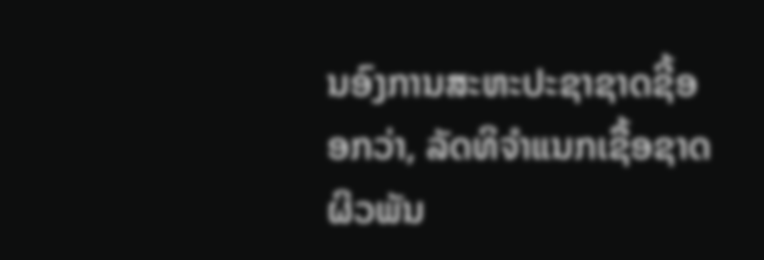ນອົງການສະຫະປະຊາຊາດຊີ້ອອກວ່າ, ລັດທິຈຳແນກເຊື້ອຊາດຜິວພັນ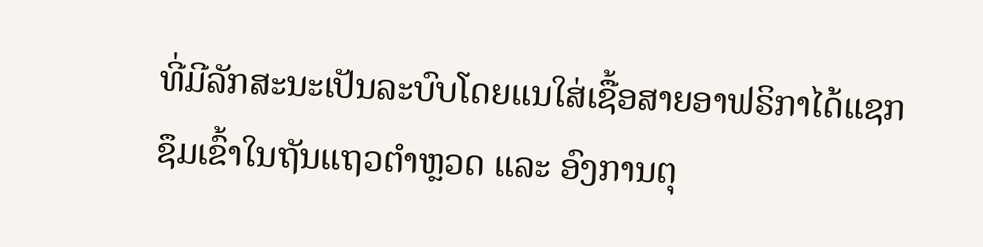ທີ່ມີລັກສະນະເປັນລະບົບໂດຍແນໃສ່ເຊື້ອສາຍອາຟຣິກາໄດ້ແຊກຊຶມເຂົ້າໃນຖັນແຖວຕຳຫຼວດ ແລະ ອົງການຕຸ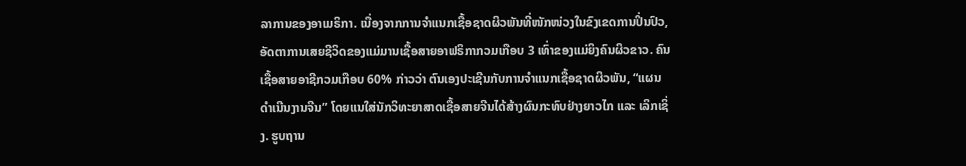ລາການຂອງອາເມຣິກາ. ເນື່ອງຈາກການຈຳແນກເຊື້ອຊາດຜິວພັນທີ່ໜັກໜ່ວງໃນຂົງເຂດການປິ່ນປົວ, ອັດຕາການເສຍຊີວິດຂອງແມ່ມານເຊື້ອສາຍອາຟຣິກາກວມເກືອບ 3 ເທົ່າຂອງແມ່ຍິງຄົນຜິວຂາວ. ຄົນເຊື້ອສາຍອາຊີກວມເກືອບ 60% ກ່າວວ່າ ຕົນເອງປະເຊີນກັບການຈຳແນກເຊື້ອຊາດຜິວພັນ, “ແຜນດຳເນີນງານຈີນ” ໂດຍແນໃສ່ນັກວິທະຍາສາດເຊື້ອສາຍຈີນໄດ້ສ້າງຜົນກະທົບຢ່າງຍາວໄກ ແລະ ເລິກເຊິ່ງ. ຮູບຖານ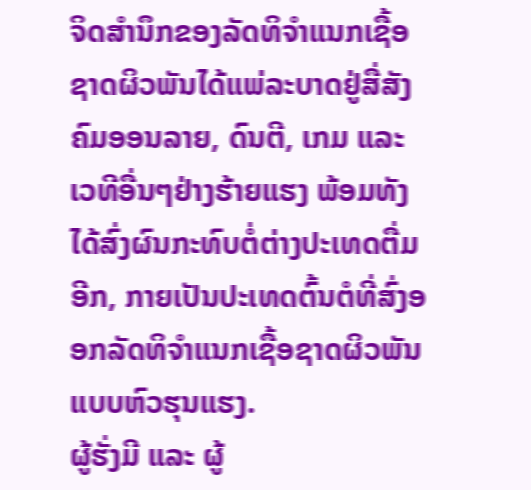ຈິດສຳນຶກຂອງລັດທິຈຳແນກເຊື້ອຊາດຜິວພັນໄດ້ແພ່ລະບາດຢູ່ສື່ສັງຄົມອອນລາຍ, ດົນຕີ, ເກມ ແລະ ເວທີອື່ນໆຢ່າງຮ້າຍແຮງ ພ້ອມທັງໄດ້ສົ່ງຜົນກະທົບຕໍ່ຕ່າງປະເທດຕື່ມອີກ, ກາຍເປັນປະເທດຕົ້ນຕໍທີ່ສົ່ງອອກລັດທິຈຳແນກເຊື້ອຊາດຜິວພັນແບບຫົວຮຸນແຮງ.
ຜູ້ຮັ່ງມີ ແລະ ຜູ້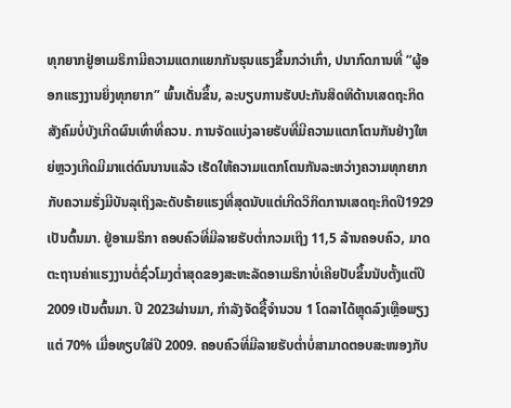ທຸກຍາກຢູ່ອາເມຣິກາມີຄວາມແຕກແຍກກັນຮຸນແຮງຂຶ້ນກວ່າເກົ່າ, ປນາກົດການທີ່ “ຜູ້ອອກແຮງງານຍິ່ງທຸກຍາກ” ພົ້ນເດັ່ນຂຶ້ນ, ລະບຽບການຮັບປະກັນສິດທິດ້ານເສດຖະກິດສັງຄົມບໍ່ບັງເກີດຜົນເທົ່າທີ່ຄວນ. ການຈັດແບ່ງລາຍຮັບທີ່ມີຄວາມແຕກໂຕນກັນຢ່າງໃຫຍ່ຫຼວງເກີດມີມາແຕ່ດົນນານແລ້ວ ເຮັດໃຫ້ຄວາມແຕກໂຕນກັນລະຫວ່າງຄວາມທຸກຍາກກັບຄວາມຮັ່ງມີບັນລຸເຖິງລະດັບຮ້າຍແຮງທີ່ສຸດນັບແຕ່ເກີດວິກິດການເສດຖະກິດປີ1929 ເປັນຕົ້ນມາ. ຢູ່ອາເມຣິກາ ຄອບຄົວທີ່ມີລາຍຮັບຕ່ຳກວມເຖິງ 11,5 ລ້ານຄອບຄົວ, ມາດຕະຖານຄ່າແຮງງານຕໍ່ຊົ່ວໂມງຕ່ຳສຸດຂອງສະຫະລັດອາເມຣິກາບໍ່ເຄີຍປັບຂຶ້ນນັບຕັ້ງແຕ່ປີ 2009 ເປັນຕົ້ນມາ. ປີ 2023ຜ່ານມາ, ກຳລັງຈັດຊື້ຈຳນວນ 1 ໂດລາໄດ້ຫຼຸດລົງເຫຼືອພຽງແຕ່ 70% ເມື່ອທຽບໃສ່ປີ 2009. ຄອບຄົວທີ່ມີລາຍຮັບຕ່ຳບໍ່ສາມາດຕອບສະໜອງກັບ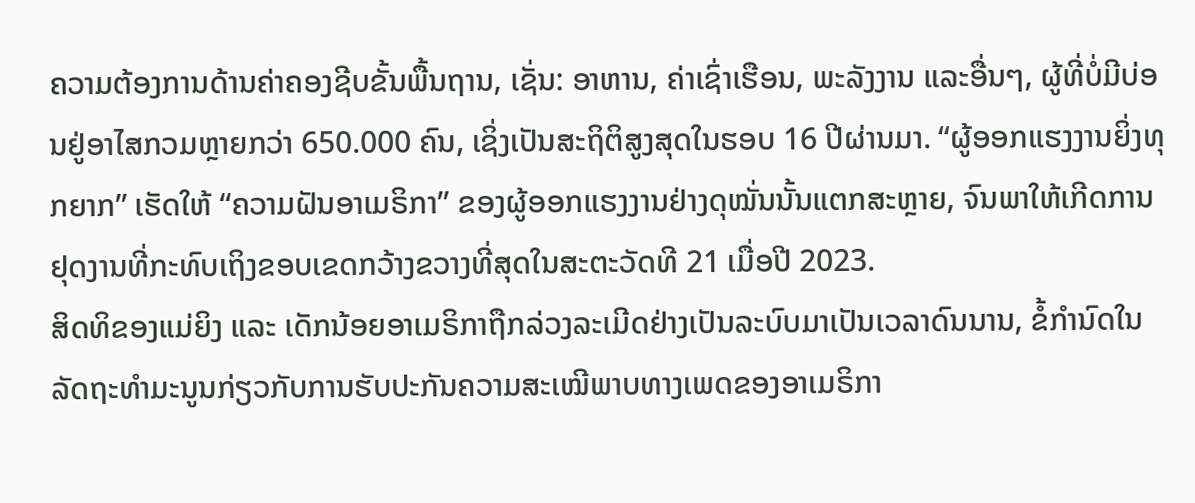ຄວາມຕ້ອງການດ້ານຄ່າຄອງຊີບຂັ້ນພື້ນຖານ, ເຊັ່ນ: ອາຫານ, ຄ່າເຊົ່າເຮືອນ, ພະລັງງານ ແລະອື່ນໆ, ຜູ້ທີ່ບໍ່ມີບ່ອນຢູ່ອາໄສກວມຫຼາຍກວ່າ 650.000 ຄົນ, ເຊິ່ງເປັນສະຖິຕິສູງສຸດໃນຮອບ 16 ປີຜ່ານມາ. “ຜູ້ອອກແຮງງານຍິ່ງທຸກຍາກ” ເຮັດໃຫ້ “ຄວາມຝັນອາເມຣິກາ” ຂອງຜູ້ອອກແຮງງານຢ່າງດຸໝັ່ນນັ້ນແຕກສະຫຼາຍ, ຈົນພາໃຫ້ເກີດການຢຸດງານທີ່ກະທົບເຖິງຂອບເຂດກວ້າງຂວາງທີ່ສຸດໃນສະຕະວັດທີ 21 ເມື່ອປີ 2023.
ສິດທິຂອງແມ່ຍິງ ແລະ ເດັກນ້ອຍອາເມຣິກາຖືກລ່ວງລະເມີດຢ່າງເປັນລະບົບມາເປັນເວລາດົນນານ, ຂໍ້ກຳນົດໃນລັດຖະທຳມະນູນກ່ຽວກັບການຮັບປະກັນຄວາມສະເໝີພາບທາງເພດຂອງອາເມຣິກາ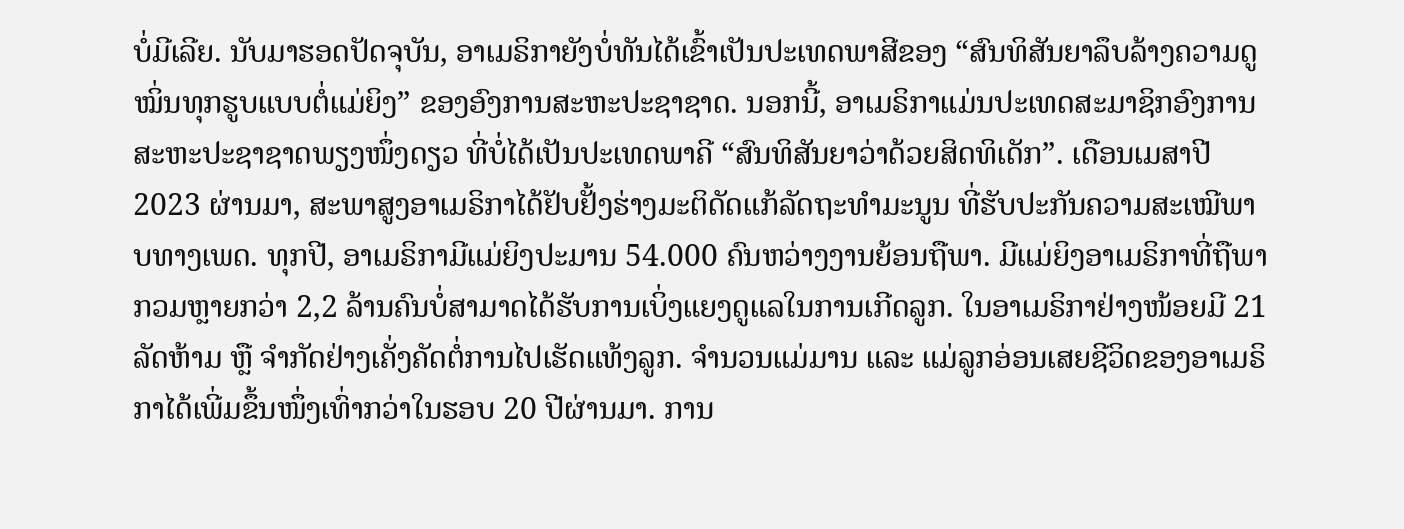ບໍ່ມີເລີຍ. ນັບມາຮອດປັດຈຸບັນ, ອາເມຣິກາຍັງບໍ່ທັນໄດ້ເຂົ້າເປັນປະເທດພາສີຂອງ “ສົນທິສັນຍາລຶບລ້າງຄວາມດູໝິ່ນທຸກຮູບແບບຕໍ່ແມ່ຍິງ” ຂອງອົງການສະຫະປະຊາຊາດ. ນອກນີ້, ອາເມຣິກາແມ່ນປະເທດສະມາຊິກອົງການສະຫະປະຊາຊາດພຽງໜຶ່ງດຽວ ທີ່ບໍ່ໄດ້ເປັນປະເທດພາຄີ “ສົນທິສັນຍາວ່າດ້ວຍສິດທິເດັກ”. ເດືອນເມສາປີ 2023 ຜ່ານມາ, ສະພາສູງອາເມຣິກາໄດ້ຢັບຢັ້ງຮ່າງມະຕິດັດແກ້ລັດຖະທຳມະນູນ ທີ່ຮັບປະກັນຄວາມສະເໝີພາບທາງເພດ. ທຸກປີ, ອາເມຣິກາມີແມ່ຍິງປະມານ 54.000 ຄົນຫວ່າງງານຍ້ອນຖືພາ. ມີແມ່ຍິງອາເມຣິກາທີ່ຖືພາກວມຫຼາຍກວ່າ 2,2 ລ້ານຄົນບໍ່ສາມາດໄດ້ຮັບການເບິ່ງແຍງດູແລໃນການເກີດລູກ. ໃນອາເມຣິກາຢ່າງໜ້ອຍມີ 21 ລັດຫ້າມ ຫຼື ຈຳກັດຢ່າງເຄັ່ງຄັດຕໍ່ການໄປເຮັດແທ້ງລູກ. ຈຳນວນແມ່ມານ ແລະ ແມ່ລູກອ່ອນເສຍຊີວິດຂອງອາເມຣິກາໄດ້ເພີ່ມຂຶ້ນໜຶ່ງເທົ່າກວ່າໃນຮອບ 20 ປີຜ່ານມາ. ການ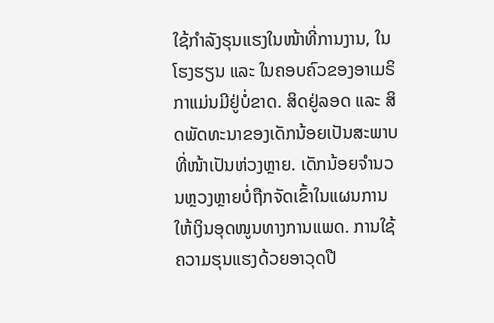ໃຊ້ກຳລັງຮຸນແຮງໃນໜ້າທີ່ການງານ, ໃນໂຮງຮຽນ ແລະ ໃນຄອບຄົວຂອງອາເມຣິກາແມ່ນມີຢູ່ບໍ່ຂາດ. ສິດຢູ່ລອດ ແລະ ສິດພັດທະນາຂອງເດັກນ້ອຍເປັນສະພາບທີ່ໜ້າເປັນຫ່ວງຫຼາຍ. ເດັກນ້ອຍຈຳນວນຫຼວງຫຼາຍບໍ່ຖືກຈັດເຂົ້າໃນແຜນການໃຫ້ເງິນອຸດໜູນທາງການແພດ. ການໃຊ້ຄວາມຮຸນແຮງດ້ວຍອາວຸດປື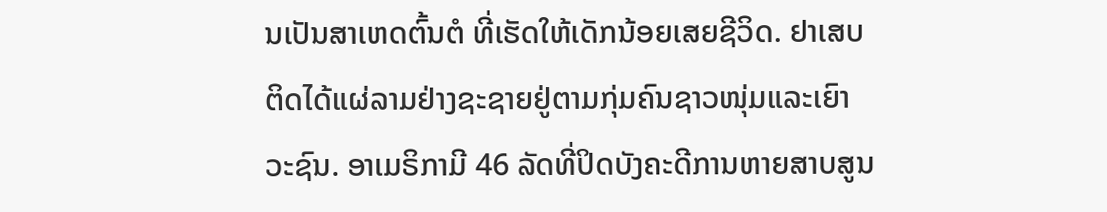ນເປັນສາເຫດຕົ້ນຕໍ ທີ່ເຮັດໃຫ້ເດັກນ້ອຍເສຍຊີວິດ. ຢາເສບຕິດໄດ້ແຜ່ລາມຢ່າງຊະຊາຍຢູ່ຕາມກຸ່ມຄົນຊາວໜຸ່ມແລະເຍົາວະຊົນ. ອາເມຣິກາມີ 46 ລັດທີ່ປິດບັງຄະດີການຫາຍສາບສູນ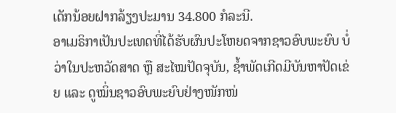ເດັກນ້ອຍຝາກລ້ຽງປະມານ 34.800 ກໍລະນີ.
ອາເມຣິກາເປັນປະເທດທີ່ໄດ້ຮັບຜົນປະໂຫຍດຈາກຊາວອົບພະຍົບ ບໍ່ວ່າໃນປະຫວັດສາດ ຫຼື ສະໄໝປັດຈຸບັນ, ຊ້ຳພັດເກີດມີບັນຫາປັດເຂ່ຍ ແລະ ດູໝິ່ນຊາວອົບພະຍົບຢ່າງໜັກໜ່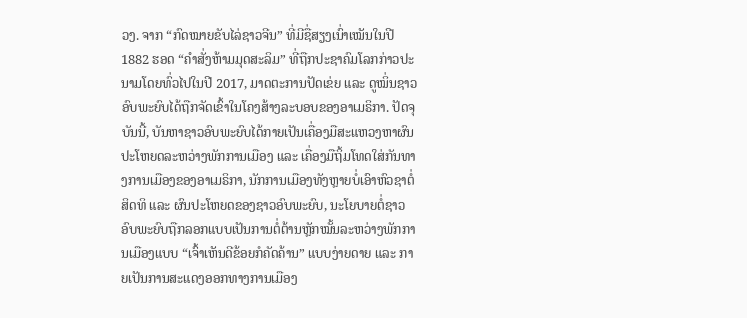ວງ. ຈາກ “ກົດໝາຍຂັບໄລ່ຊາວຈີນ” ທີ່ມີຊື່ສຽງເນົ່າເໝັນໃນປີ 1882 ຮອດ “ຄຳສັ່ງຫ້າມມຸດສະລິມ” ທີ່ຖືກປະຊາຄົມໂລກກ່າວປະນາມໂດຍທົ່ວໄປໃນປີ 2017, ມາດຕະການປັດເຂ່ຍ ແລະ ດູໝິ່ນຊາວອົບພະຍົບໄດ້ຖືກຈັດເຂົ້າໃນໂຄງສ້າງລະບອບຂອງອາເມຣິກາ. ປັດຈຸບັນນີ້, ບັນຫາຊາວອົບພະຍົບໄດ້ກາຍເປັນເຄື່ອງມືສະແຫວງຫາຜົນປະໂຫຍດລະຫວ່າງພັກການເມືອງ ແລະ ເຄື່ອງມືຖິ້ມໂທດໃສ່ກັນທາງການເມືອງຂອງອາເມຣິກາ, ນັກການເມືອງທັງຫຼາຍບໍ່ເອົາຫົວຊາຕໍ່ສິດທິ ແລະ ຜົນປະໂຫຍດຂອງຊາວອົບພະຍົບ, ນະໂຍບາຍຕໍ່ຊາວອົບພະຍົບຖືກລອກແບບເປັນການຕໍ່ຕ້ານຫຼັກໝັ້ນລະຫວ່າງພັກການເມືອງແບບ “ເຈົ້າເຫັນດີຂ້ອຍກໍຄັດຄ້ານ” ແບບງ່າຍດາຍ ແລະ ກາຍເປັນການສະແດງອອກທາງການເມືອງ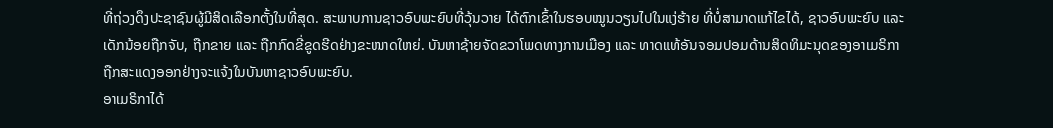ທີ່ຖ່ວງດຶງປະຊາຊົນຜູ້ມີສິດເລືອກຕັ້ງໃນທີ່ສຸດ. ສະພາບການຊາວອົບພະຍົບທີ່ວຸ້ນວາຍ ໄດ້ຕົກເຂົ້າໃນຮອບໝູນວຽນໄປໃນແງ່ຮ້າຍ ທີ່ບໍ່ສາມາດແກ້ໄຂໄດ້, ຊາວອົບພະຍົບ ແລະ ເດັກນ້ອຍຖືກຈັບ, ຖືກຂາຍ ແລະ ຖືກກົດຂີ່ຂູດຮີດຢ່າງຂະໜາດໃຫຍ່. ບັນຫາຊ້າຍຈັດຂວາໂພດທາງການເມືອງ ແລະ ທາດແທ້ອັນຈອມປອມດ້ານສິດທິມະນຸດຂອງອາເມຣິກາຖືກສະແດງອອກຢ່າງຈະແຈ້ງໃນບັນຫາຊາວອົບພະຍົບ.
ອາເມຣິກາໄດ້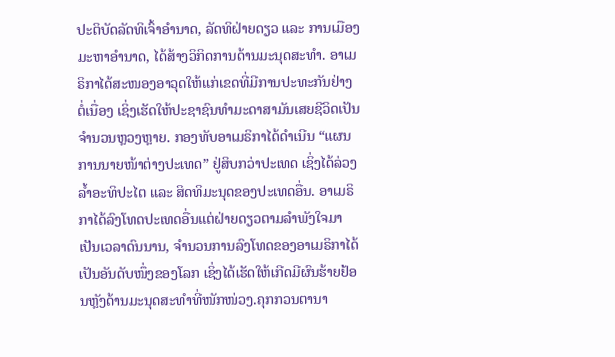ປະຕິບັດລັດທິເຈົ້າອຳນາດ, ລັດທິຝ່າຍດຽວ ແລະ ການເມືອງມະຫາອຳນາດ, ໄດ້ສ້າງວິກິດການດ້ານມະນຸດສະທຳ. ອາເມຣິກາໄດ້ສະໜອງອາວຸດໃຫ້ແກ່ເຂດທີ່ມີການປະທະກັນຢ່າງຕໍ່ເນື່ອງ ເຊິ່ງເຮັດໃຫ້ປະຊາຊົນທຳມະດາສາມັນເສຍຊີວິດເປັນຈຳນວນຫຼວງຫຼາຍ. ກອງທັບອາເມຣິກາໄດ້ດຳເນີນ “ແຜນການນາຍໜ້າຕ່າງປະເທດ” ຢູ່ສິບກວ່າປະເທດ ເຊິ່ງໄດ້ລ່ວງລ້ຳອະທິປະໄຕ ແລະ ສິດທິມະນຸດຂອງປະເທດອື່ນ. ອາເມຣິກາໄດ້ລົງໂທດປະເທດອື່ນແຕ່ຝ່າຍດຽວຕາມລຳພັງໃຈມາເປັນເວລາດົນນານ, ຈຳນວນການລົງໂທດຂອງອາເມຣິກາໄດ້ເປັນອັນດັບໜຶ່ງຂອງໂລກ ເຊິ່ງໄດ້ເຮັດໃຫ້ເກີດມີຜົນຮ້າຍຢ້ອນຫຼັງດ້ານມະນຸດສະທຳທີ່ໜັກໜ່ວງ.ຄຸກກວນຕານາ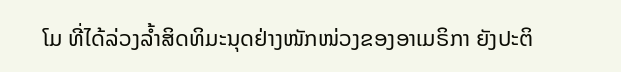ໂມ ທີ່ໄດ້ລ່ວງລ້ຳສິດທິມະນຸດຢ່າງໜັກໜ່ວງຂອງອາເມຣິກາ ຍັງປະຕິ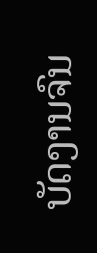ບັດງານຈົນ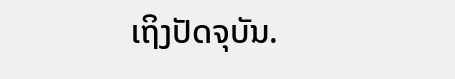ເຖິງປັດຈຸບັນ.